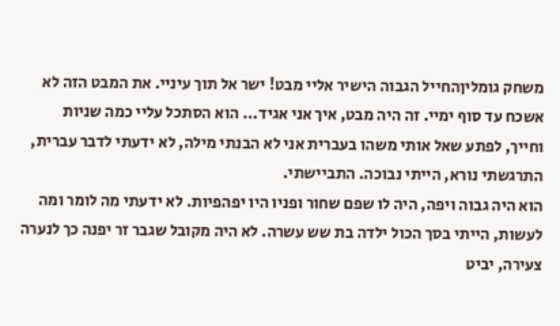משחק גומליןהחייל הגבוה הישיר אליי מבט! ישר אל תוך עיניי. את המבט הזה לא אשכח עד סוף ימיי. זה היה מבט, איך אני אגיד... הוא הסתכל עליי כמה שניות וחייך, לפתע שאל אותי משהו בעברית אני לא הבנתי מילה, לא ידעתי לדבר עברית, התרגשתי נורא, הייתי נבוכה. התביישתי.
הוא היה גבוה ויפה, היה לו שפם שחור ופניו היו יפהפיות. לא ידעתי מה לומר ומה לעשות, הייתי בסך הכול ילדה בת שש עשרה. לא היה מקובל שגבר זר יפנה כך לנערה צעירה, יביט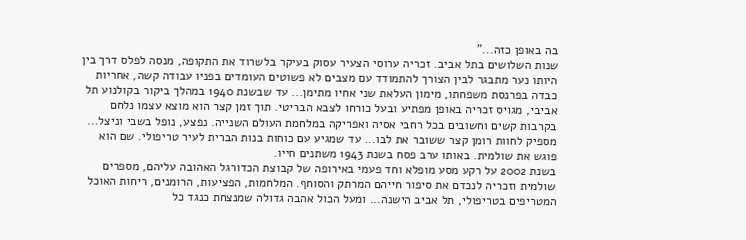בה באופן כזה..."
שנות השלושים בתל אביב. זכריה ערוסי הצעיר עסוק בעיקר בלשרוד את התקופה, מנסה לפלס דרך בין היותו נער מתבגר לבין הצורך להתמודד עם מצבים לא פשוטים העומדים בפניו עבודה קשה, אחריות כבדה בפרנסת משפחתו, מימון העלאת שני אחיו מתימן... עד שבשנת 1940 במהלך ביקור בקולנוע תל אביבי, מגויס זכריה באופן מפתיע ובעל כורחו לצבא הבריטי. תוך זמן קצר הוא מוצא עצמו נלחם בקרבות קשים וחשובים בכל רחבי אסיה ואפריקה במלחמת העולם השנייה. נפצע, נופל בשבי וניצל... מספיק לחוות רומן קצר ששובר את לבו... עד שמגיע עם כוחות בנות הברית לעיר טריפולי. שם הוא פוגש את שולמית. באותו ערב פסח בשנת 1943 משתנים חייו.
בשנת 2002 על רקע מסע מופלא וחד פעמי באירופה של קבוצת הכדורגל האהובה עליהם, מספרים שולמית וזכריה לנכדם את סיפור חייהם המרתק והסוחף. המלחמות, הפציעות, הרומנים, ריחות האוכל המטריפים בטריפולי, תל אביב הישנה... ומעל הכול אהבה גדולה שמנצחת כנגד כל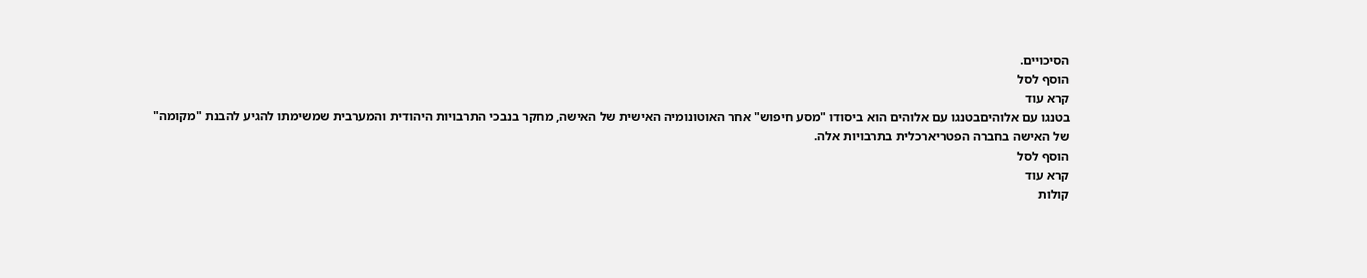הסיכויים.
הוסף לסל
קרא עוד
בטנגו עם אלוהיםבטנגו עם אלוהים הוא ביסודו "מסע חיפוש" אחר האוטונומיה האישית של האישה, מחקר בנבכי התרבויות היהודית והמערבית שמשימתו להגיע להבנת "מקומה" של האישה בחברה הפטריארכלית בתרבויות אלה.
הוסף לסל
קרא עוד
קולות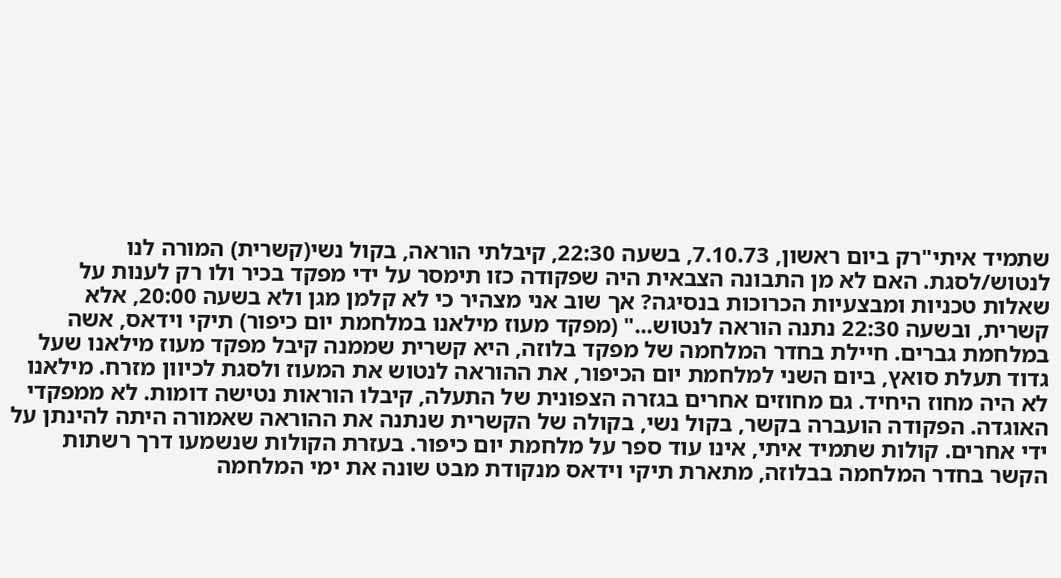שתמיד איתי"רק ביום ראשון, 7.10.73, בשעה 22:30, קיבלתי הוראה, בקול נשי(קשרית) המורה לנו לנטוש/לסגת. האם לא מן התבונה הצבאית היה שפקודה כזו תימסר על ידי מפקד בכיר ולו רק לענות על שאלות טכניות ומבצעיות הכרוכות בנסיגה? אך שוב אני מצהיר כי לא קלמן מגן ולא בשעה 20:00, אלא קשרית, ובשעה 22:30 נתנה הוראה לנטוש..." (מפקד מעוז מילאנו במלחמת יום כיפור) תיקי וידאס, אשה במלחמת גברים. חיילת בחדר המלחמה של מפקד בלוזה, היא קשרית שממנה קיבל מפקד מעוז מילאנו שעל גדוד תעלת סואץ, ביום השני למלחמת יום הכיפור, את ההוראה לנטוש את המעוז ולסגת לכיוון מזרח. מילאנו לא היה מחוז היחיד. גם מחוזים אחרים בגזרה הצפונית של התעלה, קיבלו הוראות נטישה דומות. לא ממפקדי האוגדה. הפקודה הועברה בקשר, בקול נשי, בקולה של הקשרית שנתנה את ההוראה שאמורה היתה להינתן על ידי אחרים. קולות שתמיד איתי, אינו עוד ספר על מלחמת יום כיפור. בעזרת הקולות שנשמעו דרך רשתות הקשר בחדר המלחמה בבלוזה, מתארת תיקי וידאס מנקודת מבט שונה את ימי המלחמה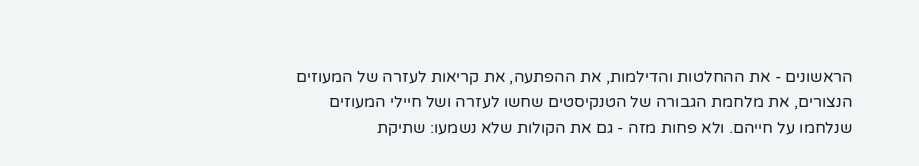הראשונים - את ההחלטות והדילמות, את ההפתעה, את קריאות לעזרה של המעוזים הנצורים, את מלחמת הגבורה של הטנקיסטים שחשו לעזרה ושל חיילי המעוזים שנלחמו על חייהם. ולא פחות מזה - גם את הקולות שלא נשמעו: שתיקת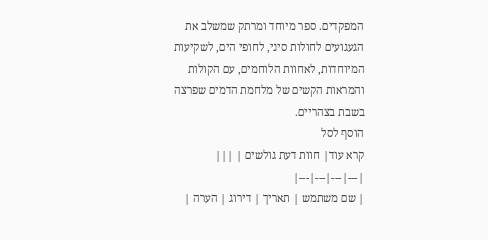המפקדים. ספר מיוחד ומרתק שמשלב את הגעגועים לחולות סיני, לחופי הים, לשקיעות המיוחדות, לאחוות הלוחמים, עם הקולות והמראות הקשים של מלחמת הדמים שפרצה בשבת בצהריים.
הוסף לסל
קרא עוד| חוות דעת גולשים | |||
|---|---|---|---|
| שם משתמש | תאריך | דירוג | הערה |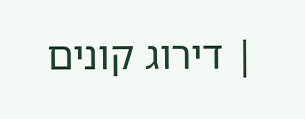| דירוג קונים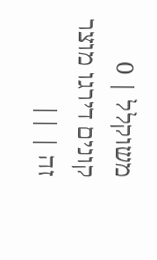משוקלל | 0 קונים דירגו מוצר זה | ||